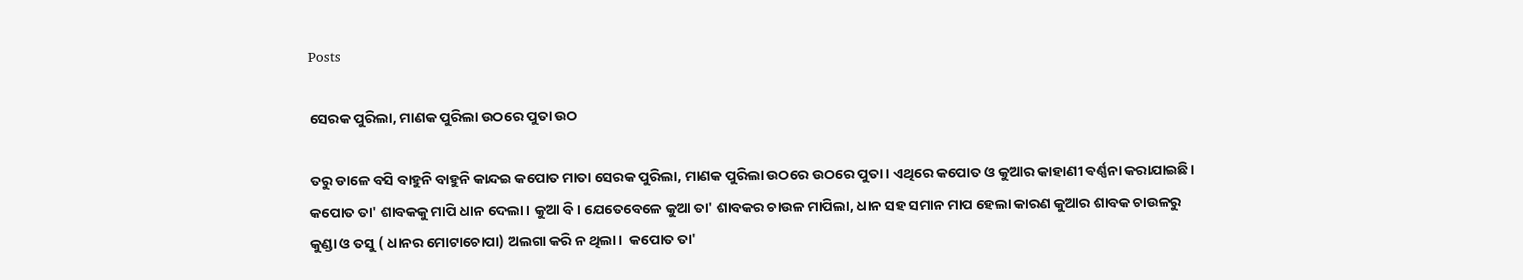Posts

ସେରକ ପୁରିଲା, ମାଣକ ପୁରିଲା ଉଠରେ ପୁତା ଉଠ

ତରୁ ଡାଳେ ବସି ବାହୁନି ବାହୁନି କାନ୍ଦଇ କପୋତ ମାତା ସେରକ ପୁରିଲା, ମାଣକ ପୁରିଲା ଉଠରେ ଉଠରେ ପୁତା। ଏଥିରେ କପୋତ ଓ କୁଆର କାହାଣୀ ଵର୍ଣ୍ଣନା କରାଯାଇଛି। କପୋତ ତା' ଶାବକକୁ ମାପି ଧାନ ଦେଲା। କୁଆ ବି। ଯେତେବେଳେ କୁଆ ତା' ଶାବକର ଚାଉଳ ମାପିଲା, ଧାନ ସହ ସମାନ ମାପ ହେଲା କାରଣ କୁଆର ଶାବକ ଚାଉଳରୁ କୁଣ୍ଡା ଓ ତସୁ ( ଧାନର ମୋଟାଚୋପା) ଅଲଗା କରି ନ ଥିଲା।  କପୋତ ତା'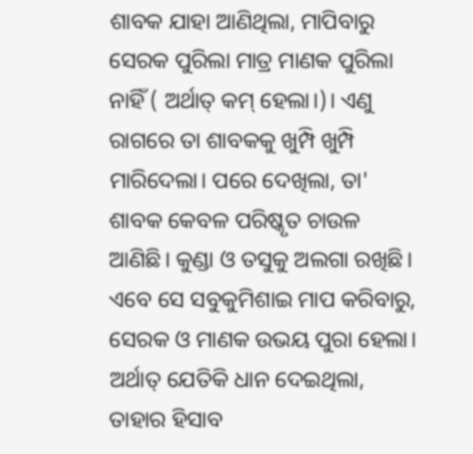ଶାବକ ଯାହା ଆଣିଥିଲା, ମାପିବାରୁ ସେରକ ପୁରିଲା ମାତ୍ର ମାଣକ ପୁରିଲା ନାହିଁ ( ଅର୍ଥାତ୍ କମ୍ ହେଲା।)। ଏଣୁ ରାଗରେ ତା ଶାବକକୁ ଖୁମ୍ପି ଖୁମ୍ପି ମାରିଦେଲା। ପରେ ଦେଖିଲା, ତା' ଶାବକ କେବଳ ପରିଷ୍କୃତ ଚାଉଳ ଆଣିଛି। କୁଣ୍ଡା ଓ ତସୁକୁ ଅଲଗା ରଖିଛି। ଏବେ ସେ ସବୁକୁମିଶାଇ ମାପ କରିବାରୁ, ସେରକ ଓ ମାଣକ ଉଭୟ ପୁରା ହେଲା। ଅର୍ଥାତ୍ ଯେତିକି ଧାନ ଦେଇଥିଲା, ତାହାର ହିସାବ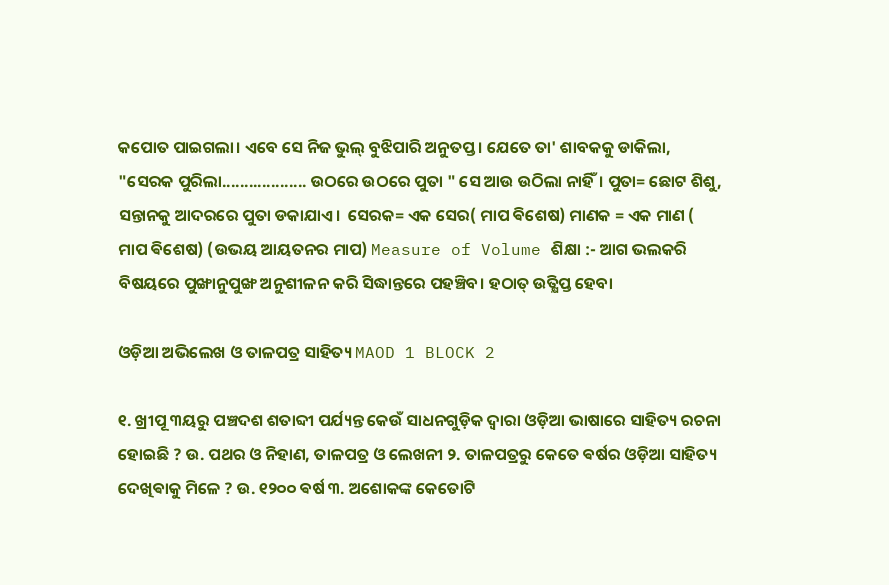କପୋତ ପାଇଗଲା। ଏବେ ସେ ନିଜ ଭୁଲ୍ ବୁଝିପାରି ଅନୁତପ୍ତ। ଯେତେ ତା' ଶାବକକୁ ଡାକିଲା, "ସେରକ ପୁରିଲା................... ଉଠରେ ଉଠରେ ପୁତା " ସେ ଆଉ ଉଠିଲା ନାହିଁ। ପୁତା= ଛୋଟ ଶିଶୁ, ସନ୍ତାନକୁ ଆଦରରେ ପୁତା ଡକାଯାଏ।  ସେରକ= ଏକ ସେର( ମାପ ଵିଶେଷ) ମାଣକ = ଏକ ମାଣ ( ମାପ ଵିଶେଷ) (ଉଭୟ ଆୟତନର ମାପ) Measure of Volume ଶିକ୍ଷା :- ଆଗ ଭଲକରି ବିଷୟରେ ପୁଙ୍ଖାନୁପୁଙ୍ଖ ଅନୁଶୀଳନ କରି ସିଦ୍ଧାନ୍ତରେ ପହଞ୍ଚିବ। ହଠାତ୍ ଉତ୍କ୍ଷିପ୍ତ ହେବା

ଓଡ଼ିଆ ଅଭିଲେଖ ଓ ତାଳପତ୍ର ସାହିତ୍ୟ MAOD 1 BLOCK 2

୧. ଖ୍ରୀପୂ ୩ୟରୁ ପଞ୍ଚଦଶ ଶତାବ୍ଦୀ ପର୍ଯ୍ୟନ୍ତ କେଉଁ ସାଧନଗୁଡ଼ିକ ଦ୍ୱାରା ଓଡ଼ିଆ ଭାଷାରେ ସାହିତ୍ୟ ରଚନା ହୋଇଛି ? ଉ. ପଥର ଓ ନିହାଣ, ତାଳପତ୍ର ଓ ଲେଖନୀ ୨. ତାଳପତ୍ରରୁ କେତେ ଵର୍ଷର ଓଡ଼ିଆ ସାହିତ୍ୟ ଦେଖିଵାକୁ ମିଳେ ? ଉ. ୧୨୦୦ ଵର୍ଷ ୩. ଅଶୋକଙ୍କ କେତୋଟି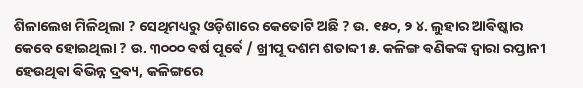ଶିଳାଲେଖ ମିଳିଥିଲା ? ସେଥିମଧ୍ୟରୁ ଓଡ଼ିଶାରେ କେତୋଟି ଅଛି ? ଉ. ୧୫୦, ୨ ୪. ଲୁହାର ଆଵିଷ୍କାର କେବେ ହୋଇଥିଲା ? ଉ. ୩୦୦୦ ଵର୍ଷ ପୂର୍ଵେ / ଖ୍ରୀପୂ ଦଶମ ଶତାବ୍ଦୀ ୫. କଳିଙ୍ଗ ଵଣିକଙ୍କ ଦ୍ୱାରା ରପ୍ତାନୀ ହେଉଥିଵା ଵିଭିନ୍ନ ଦ୍ରଵ୍ୟ, କଳିଙ୍ଗରେ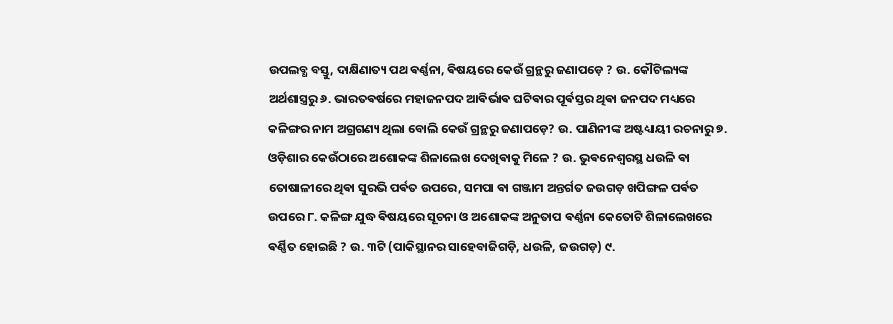ଉପଲବ୍ଧ ବସ୍ତୁ, ଦାକ୍ଷିଣାତ୍ୟ ପଥ ଵର୍ଣ୍ଣନା, ଵିଷୟରେ କେଉଁ ଗ୍ରନ୍ଥରୁ ଜଣାପଡ଼େ ? ଉ. କୌଟିଲ୍ୟଙ୍କ ଅର୍ଥଶାସ୍ତ୍ରରୁ ୬. ଭାରତଵର୍ଷରେ ମହାଜନପଦ ଆଵିର୍ଭାଵ ଘଟିଵାର ପୂର୍ଵସ୍ତର ଥିଵା ଜନପଦ ମଧ୍ୟରେ କଳିଙ୍ଗର ନାମ ଅଗ୍ରଗଣ୍ୟ ଥିଲା ବୋଲି କେଉଁ ଗ୍ରନ୍ଥରୁ ଜଣାପଡ଼େ? ଉ. ପାଣିନୀଙ୍କ ଅଷ୍ଟଧ୍ୟାୟୀ ରଚନାରୁ ୭. ଓଡ଼ିଶାର କେଉଁଠାରେ ଅଶୋକଙ୍କ ଶିଳାଲେଖ ଦେଖିଵାକୁ ମିଳେ ? ଉ. ଭୁଵନେଶ୍ୱରସ୍ଥ ଧଉଳି ଵା ତୋଷାଳୀରେ ଥିଵା ସୁରଭି ପର୍ଵତ ଉପରେ, ସମପା ଵା ଗଞ୍ଜାମ ଅନ୍ତର୍ଗତ ଜଉଗଡ଼ ଖପିଙ୍ଗଳ ପର୍ଵତ ଉପରେ ୮. କଳିଙ୍ଗ ଯୁଦ୍ଧ ଵିଷୟରେ ସୂଚନା ଓ ଅଶୋକଙ୍କ ଅନୁତାପ ଵର୍ଣ୍ଣନା କେତୋଟି ଶିଳାଲେଖରେ ଵର୍ଣ୍ଣିତ ହୋଇଛି ? ଉ. ୩ଟି (ପାକିସ୍ଥାନର ସାହେବାଜିଗଡ଼ି, ଧଉଳି, ଜଉଗଡ଼) ୯.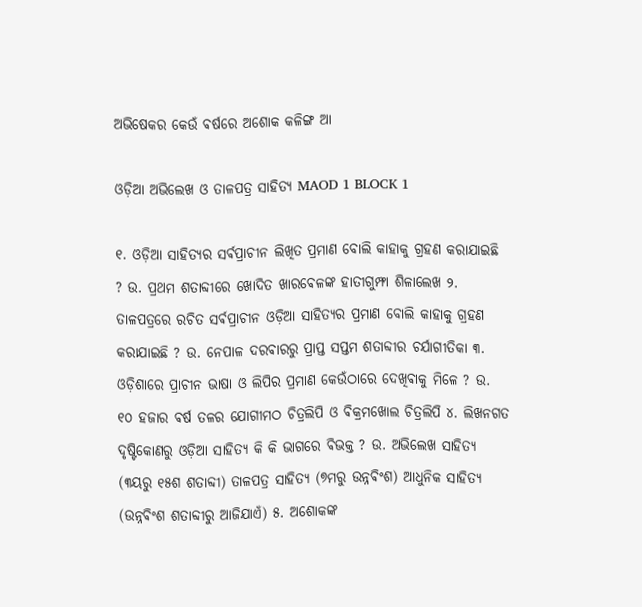ଅଭିଷେକର କେଉଁ ଵର୍ଷରେ ଅଶୋକ କଳିଙ୍ଗ ଆ

ଓଡ଼ିଆ ଅଭିଲେଖ ଓ ତାଳପତ୍ର ସାହିତ୍ୟ MAOD 1 BLOCK 1

୧. ଓଡ଼ିଆ ସାହିତ୍ୟର ସର୍ଵପ୍ରାଚୀନ ଲିଖିତ ପ୍ରମାଣ ବୋଲି କାହାକୁ ଗ୍ରହଣ କରାଯାଇଛି ? ଉ. ପ୍ରଥମ ଶତାବ୍ଦୀରେ ଖୋଦିତ ଖାରଵେଳଙ୍କ ହାତୀଗୁମ୍ଫା ଶିଳାଲେଖ ୨. ତାଳପତ୍ରରେ ରଚିତ ସର୍ଵପ୍ରାଚୀନ ଓଡ଼ିଆ ସାହିତ୍ୟର ପ୍ରମାଣ ବୋଲି କାହାକୁ ଗ୍ରହଣ କରାଯାଇଛି ? ଉ. ନେପାଳ ଦରଵାରରୁ ପ୍ରାପ୍ତ ସପ୍ତମ ଶତାବ୍ଦୀର ଚର୍ଯାଗୀତିକା ୩. ଓଡ଼ିଶାରେ ପ୍ରାଚୀନ ଭାଷା ଓ ଲିପିର ପ୍ରମାଣ କେଉଁଠାରେ ଦେଖିଵାକୁ ମିଳେ ? ଉ. ୧୦ ହଜାର ଵର୍ଷ ତଳର ଯୋଗୀମଠ ଚିତ୍ରଲିପି ଓ ଵିକ୍ରମଖୋଲ ଚିତ୍ରଲିପି ୪. ଲିଖନଗତ ଦୃଷ୍ଟିକୋଣରୁ ଓଡ଼ିଆ ସାହିତ୍ୟ କି କି ଭାଗରେ ଵିଭକ୍ତ ? ଉ. ଅଭିଲେଖ ସାହିତ୍ୟ (୩ୟରୁ ୧୫ଶ ଶତାବ୍ଦୀ) ତାଳପତ୍ର ସାହିତ୍ୟ (୭ମରୁ ଉନ୍ନଵିଂଶ) ଆଧୁନିକ ସାହିତ୍ୟ (ଉନ୍ନଵିଂଶ ଶତାବ୍ଦୀରୁ ଆଜିଯାଏଁ) ୫. ଅଶୋକଙ୍କ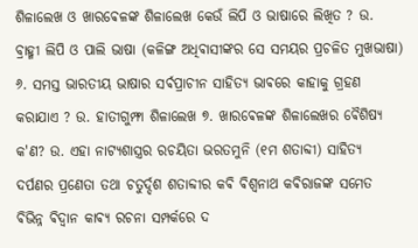ଶିଳାଲେଖ ଓ ଖାରଵେଳଙ୍କ ଶିଳାଲେଖ କେଉଁ ଲିପି ଓ ଭାଷାରେ ଲିଖିତ ? ଉ. ବ୍ରାହ୍ମୀ ଲିପି ଓ ପାଲି ଭାଷା (କଳିଙ୍ଗ ଅଧିଵାସୀଙ୍କର ସେ ସମୟର ପ୍ରଚଳିତ ମୁଖଭାଷା) ୬. ସମସ୍ତ ଭାରତୀୟ ଭାଷାର ସର୍ଵପ୍ରାଚୀନ ସାହିତ୍ୟ ଭାଵରେ କାହାକୁ ଗ୍ରହଣ କରାଯାଏ ? ଉ. ହାତୀଗୁମ୍ଫା ଶିଳାଲେଖ ୭. ଖାରଵେଳଙ୍କ ଶିଳାଲେଖର ଵୈଶିଷ୍ୟ କ'ଣ? ଉ. ଏହା ନାଟ୍ୟଶାସ୍ତ୍ରର ରଚୟିତା ଭରତମୁନି (୧ମ ଶତାବ୍ଦୀ) ସାହିତ୍ୟ ଦର୍ପଣର ପ୍ରଣେତା ତଥା ଚତୁର୍ଦ୍ଦଶ ଶତାବ୍ଦୀର କଵି ଵିଶ୍ଵନାଥ କଵିରାଜଙ୍କ ସମେତ ଵିଭିନ୍ନ ଵିଦ୍ଵାନ କାଵ୍ୟ ରଚନା ସମ୍ପର୍କରେ ଦ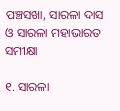ପଞ୍ଚସଖା, ସାରଳା ଦାସ ଓ ସାରଳା ମହାଭାରତ ସମୀକ୍ଷା

୧. ସାରଳା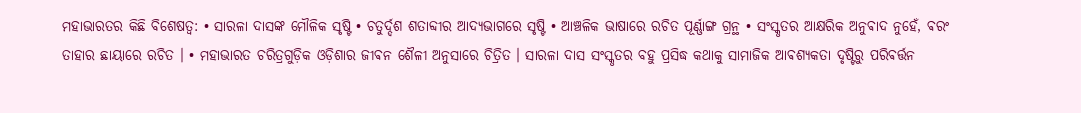ମହାଭାରତର କିଛି ବିଶେଷତ୍ୱ: • ସାରଳା ଦାସଙ୍କ ମୌଳିକ ସୃଷ୍ଟି • ଚତୁର୍ଦ୍ଦଶ ଶତାବ୍ଦୀର ଆଦ୍ୟଭାଗରେ ସୃଷ୍ଟି • ଆଞ୍ଚଳିକ ଭାଷାରେ ରଚିତ ପୂର୍ଣ୍ଣାଙ୍ଗ ଗ୍ରନ୍ଥ • ସଂସ୍କୃତର ଆକ୍ଷରିକ ଅନୁଵାଦ ନୁହେଁ, ଵରଂ ତାହାର ଛାୟାରେ ରଚିତ । • ମହାଭାରତ ଚରିତ୍ରଗୁଡ଼ିକ ଓଡ଼ିଶାର ଜୀଵନ ଶୈଳୀ ଅନୁସାରେ ଚିତ୍ରିତ । ସାରଳା ଦାସ ସଂସ୍କୃତର ବହୁ ପ୍ରସିଦ୍ଧ କଥାକୁ ସାମାଜିକ ଆଵଶ୍ୟକତା ଦୃଷ୍ଟିରୁ ପରିଵର୍ତ୍ତନ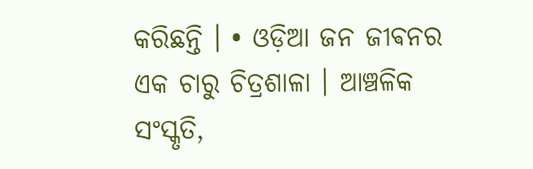କରିଛନ୍ତି । • ଓଡ଼ିଆ ଜନ ଜୀଵନର ଏକ ଚାରୁ ଚିତ୍ରଶାଳା । ଆଞ୍ଚଳିକ ସଂସ୍କୃତି,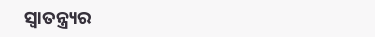ସ୍ୱାତନ୍ତ୍ର୍ୟର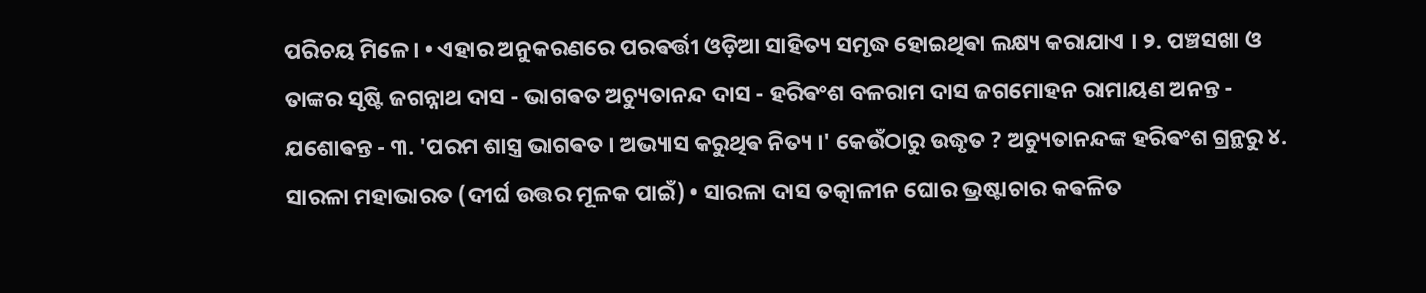ପରିଚୟ ମିଳେ । • ଏହାର ଅନୁକରଣରେ ପରଵର୍ତ୍ତୀ ଓଡ଼ିଆ ସାହିତ୍ୟ ସମୃଦ୍ଧ ହୋଇଥିଵା ଲକ୍ଷ୍ୟ କରାଯାଏ । ୨. ପଞ୍ଚସଖା ଓ ତାଙ୍କର ସୃଷ୍ଟି ଜଗନ୍ନାଥ ଦାସ - ଭାଗଵତ ଅଚ୍ୟୁତାନନ୍ଦ ଦାସ - ହରିଵଂଶ ବଳରାମ ଦାସ ଜଗମୋହନ ରାମାୟଣ ଅନନ୍ତ - ଯଶୋଵନ୍ତ - ୩. 'ପରମ ଶାସ୍ତ୍ର ଭାଗଵତ । ଅଭ୍ୟାସ କରୁଥିଵ ନିତ୍ୟ ।' କେଉଁଠାରୁ ଉଦ୍ଧୃତ ? ଅଚ୍ୟୁତାନନ୍ଦଙ୍କ ହରିଵଂଶ ଗ୍ରନ୍ଥରୁ ୪. ସାରଳା ମହାଭାରତ (ଦୀର୍ଘ ଉତ୍ତର ମୂଳକ ପାଇଁ) • ସାରଳା ଦାସ ତତ୍କାଳୀନ ଘୋର ଭ୍ରଷ୍ଟାଚାର କଵଳିତ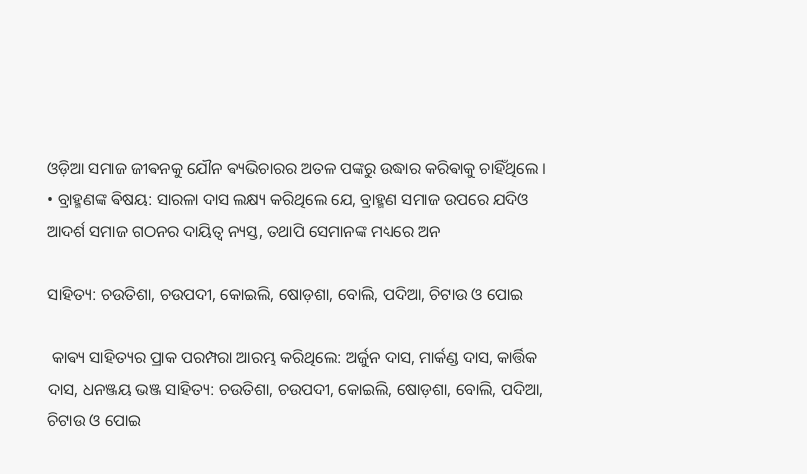ଓଡ଼ିଆ ସମାଜ ଜୀଵନକୁ ଯୌନ ଵ୍ୟଭିଚାରର ଅତଳ ପଙ୍କରୁ ଉଦ୍ଧାର କରିଵାକୁ ଚାହିଁଥିଲେ । • ବ୍ରାହ୍ମଣଙ୍କ ଵିଷୟ: ସାରଳା ଦାସ ଲକ୍ଷ୍ୟ କରିଥିଲେ ଯେ, ବ୍ରାହ୍ମଣ ସମାଜ ଉପରେ ଯଦିଓ ଆଦର୍ଶ ସମାଜ ଗଠନର ଦାୟିତ୍ୱ ନ୍ୟସ୍ତ, ତଥାପି ସେମାନଙ୍କ ମଧ୍ୟରେ ଅନ

ସାହିତ୍ୟ: ଚଉତିଶା, ଚଉପଦୀ, କୋଇଲି, ଷୋଡ଼ଶା, ବୋଲି, ପଦିଆ, ଚିଟାଉ ଓ ପୋଇ

 କାଵ୍ୟ ସାହିତ୍ୟର ପ୍ରାକ ପରମ୍ପରା ଆରମ୍ଭ କରିଥିଲେ: ଅର୍ଜୁନ ଦାସ, ମାର୍କଣ୍ଡ ଦାସ, କାର୍ତ୍ତିକ ଦାସ, ଧନଞ୍ଜୟ ଭଞ୍ଜ ସାହିତ୍ୟ: ଚଉତିଶା, ଚଉପଦୀ, କୋଇଲି, ଷୋଡ଼ଶା, ବୋଲି, ପଦିଆ, ଚିଟାଉ ଓ ପୋଇ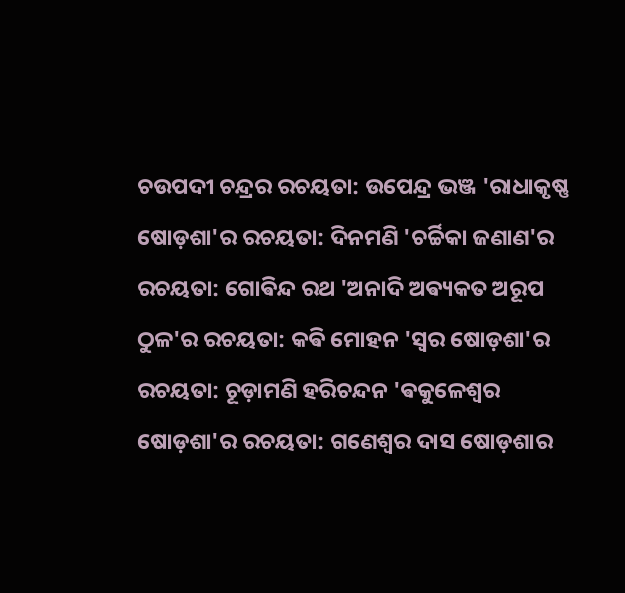ଚଉପଦୀ ଚନ୍ଦ୍ରର ରଚୟତା: ଉପେନ୍ଦ୍ର ଭଞ୍ଜ 'ରାଧାକୃଷ୍ଣ ଷୋଡ଼ଶା'ର ରଚୟତା: ଦିନମଣି 'ଚର୍ଚ୍ଚିକା ଜଣାଣ'ର ରଚୟତା: ଗୋଵିନ୍ଦ ରଥ 'ଅନାଦି ଅଵ୍ୟକତ ଅରୂପ ଠୁଳ'ର ରଚୟତା: କଵି ମୋହନ 'ସ୍ଵର ଷୋଡ଼ଶା'ର ରଚୟତା: ଚୂଡ଼ାମଣି ହରିଚନ୍ଦନ 'ଵକୁଳେଶ୍ଵର ଷୋଡ଼ଶା'ର ରଚୟତା: ଗଣେଶ୍ବର ଦାସ ଷୋଡ଼ଶାର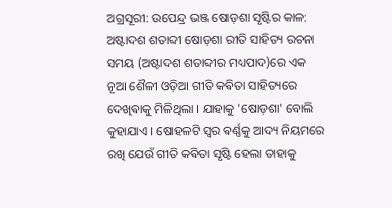ଅଗ୍ରସୂରୀ: ଉପେନ୍ଦ୍ର ଭଞ୍ଜ ଷୋଡ଼ଶା ସୃଷ୍ଟିର କାଳ: ଅଷ୍ଟାଦଶ ଶତାବ୍ଦୀ ଷୋଡ଼ଶା ରୀତି ସାହିତ୍ୟ ରଚନା ସମୟ (ଅଷ୍ଟାଦଶ ଶତାବ୍ଦୀର ମଧ୍ୟପାଦ)ରେ ଏକ ନୂଆ ଶୈଳୀ ଓଡ଼ିଆ ଗୀତି କଵିତା ସାହିତ୍ୟରେ ଦେଖିଵାକୁ ମିଳିଥିଲା । ଯାହାକୁ 'ଷୋଡ଼ଶା' ବୋଲି କୁହାଯାଏ । ଷୋହଳଟି ସ୍ଵର ଵର୍ଣ୍ଣକୁ ଆଦ୍ୟ ନିୟମରେ ରଖି ଯେଉଁ ଗୀତି କଵିତା ସୃଷ୍ଟି ହେଲା ତାହାକୁ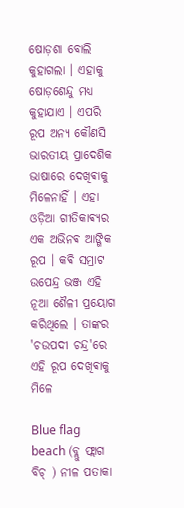ଷୋଡ଼ଶା ବୋଲି କୁହାଗଲା । ଏହାକୁ ଷୋଡ଼ଶେନ୍ଦୁ ମଧ୍ୟ କୁହାଯାଏ । ଏପରି ରୂପ ଅନ୍ୟ କୌଣସି ଭାରତୀୟ ପ୍ରାଦେଶିକ ଭାଷାରେ ଦେଖିଵାକୁ ମିଳେନାହିଁ । ଏହା ଓଡ଼ିଆ ଗୀତିକାଵ୍ୟର ଏକ ଅଭିନଵ ଆଙ୍ଗିକ ରୂପ । କଵି ସମ୍ରାଟ ଉପେନ୍ଦ୍ର ଭଞ୍ଜ ଏହି ନୂଆ ଶୈଳୀ ପ୍ରୟୋଗ କରିଥିଲେ । ତାଙ୍କର 'ଚଉପଦୀ ଚନ୍ଦ୍ର'ରେ ଏହି ରୂପ ଦେଖିଵାକୁ ମିଳେ

Blue flag beach (ବ୍ଲୁ ଫ୍ଲାଗ ବିଚ୍ ) ନୀଳ ପତାକା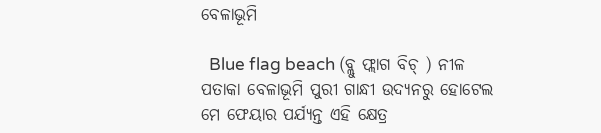ବେଳାଭୂମି

  Blue flag beach (ବ୍ଲୁ ଫ୍ଲାଗ ବିଚ୍ ) ନୀଳ ପତାକା ବେଳାଭୂମି ପୁରୀ ଗାନ୍ଧୀ ଉଦ୍ୟନରୁ ହୋଟେଲ ମେ ଫେୟାର ପର୍ଯ୍ୟନ୍ତ ଏହି କ୍ଷେତ୍ର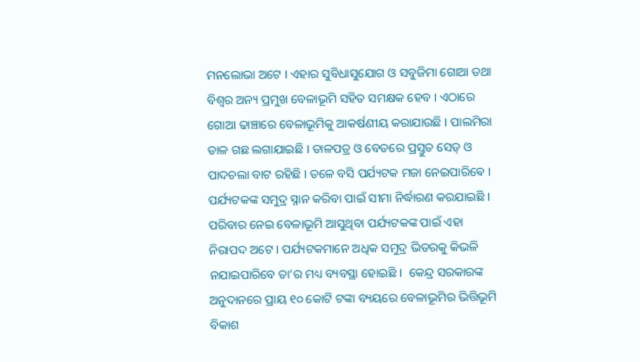ମନଲୋଭା ଅଟେ । ଏହାର ସୁବିଧାସୁଯୋଗ ଓ ସବୁଜିମା ଗୋଆ ତଥା ବିଶ୍ବର ଅନ୍ୟ ପ୍ରମୁଖ ବେଳାଭୂମି ସହିତ ସମକ୍ଷକ ହେବ । ଏଠାରେ ଗୋଆ ଢାଞ୍ଚାରେ ବେଳାଭୂମିକୁ ଆକର୍ଷଣୀୟ କରାଯାଉଛି । ପାଲମିରା ତାଳ ଗଛ ଲଗାଯାଇଛି । ତାଳପତ୍ର ଓ ବେତରେ ପ୍ରସ୍ତୁତ ସେଡ୍‌ ଓ ପାଦଚଲା ବାଟ ରହିଛି । ତଳେ ବସି ପର୍ଯ୍ୟଟକ ମଜା ନେଇପାରିଵେ । ପର୍ଯ୍ୟଟକଙ୍କ ସମୁଦ୍ର ସ୍ନାନ କରିବା ପାଇଁ ସୀମା ନିର୍ଦ୍ଧାରଣ କରଯାଇଛି । ପରିବାର ନେଇ ବେଳାଭୂମି ଆସୁଥିବା ପର୍ଯ୍ୟଟକଙ୍କ ପାଇଁ ଏହା ନିରାପଦ ଅଟେ । ପର୍ଯ୍ୟଟକମାନେ ଅଧିକ ସମୁଦ୍ର ଭିତରକୁ କିଭଳି ନଯାଇପାରିବେ ତା’ର ମଧ୍ୟ ବ୍ୟବସ୍ଥା ହୋଇଛି ।  କେନ୍ଦ୍ର ସରକାରଙ୍କ ଅନୁଦାନରେ ପ୍ରାୟ ୧୦ କୋଟି ଟଙ୍କା ବ୍ୟୟରେ ବେଳାଭୂମିର ଭିତ୍ତିଭୂମି ବିକାଶ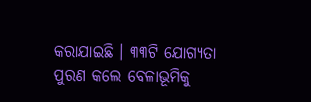କରାଯାଇଛି । ୩୩ଟି ଯୋଗ୍ୟତା ପୁରଣ କଲେ ବେଳାଭୂମିକୁ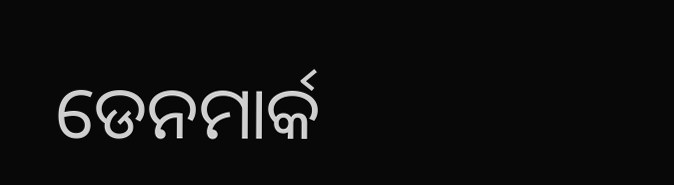ଡେନମାର୍କ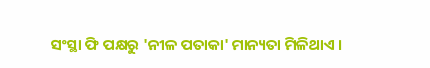ସଂସ୍ଥା ଫି ପକ୍ଷରୁ 'ନୀଳ ପତାକା' ମାନ୍ୟତା ମିଳିଥାଏ ।